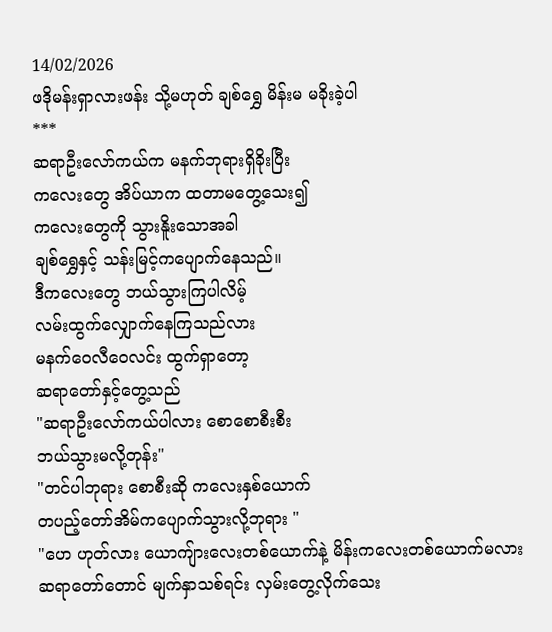14/02/2026
ဖဒိုမန်းရှာလားဖန်း သို့မဟုတ် ချစ်ရွှေ မိန်းမ မခိုးခဲ့ပါ
***
ဆရာဦးလော်ကယ်က မနက်ဘုရားရှိခိုးပြီး
ကလေးတွေ အိပ်ယာက ထတာမတွေ့သေး၍
ကလေးတွေကို သွားနိူးသောအခါ
ချစ်ရွှေနှင့် သန်းမြင့်ကပျောက်နေသည်။
ဒီကလေးတွေ ဘယ်သွားကြပါလိမ့်
လမ်းထွက်လျှောက်နေကြသည်လား
မနက်ဝေလီဝေလင်း ထွက်ရှာတော့
ဆရာတော်နှင့်တွေ့သည်
"ဆရာဦးလော်ကယ်ပါလား စောစောစီးစီး
ဘယ်သွားမလို့တုန်း"
"တင်ပါဘုရား စောစီးဆို ကလေးနှစ်ယောက်
တပည့်တော်အိမ်ကပျောက်သွားလို့ဘုရား "
"ဟေ ဟုတ်လား ယောကျ်ားလေးတစ်ယောက်နဲ့ မိန်းကလေးတစ်ယောက်မလား ဆရာတော်တောင် မျက်နှာသစ်ရင်း လှမ်းတွေ့လိုက်သေး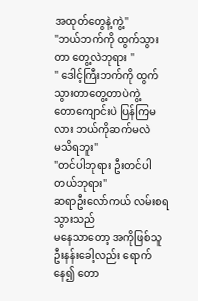အထုတ်တွေနဲ့ကွဲ့"
"ဘယ်ဘက်ကို ထွက်သွားတာ တွေ့လဲဘုရား "
" ဒေါင့်ကြီးဘက်ကို ထွက်သွားတာတွေ့တာပဲကွဲ့
တောကျောင်းပဲ ပြန်ကြမလား ဘယ်ကိုဆက်မလဲ
မသိရဘူး"
"တင်ပါဘုရား ဦးတင်ပါတယ်ဘုရား"
ဆရာဦးလော်ကယ် လမ်းစရသွားသည်
မနေသာတော့ အကိုဖြစ်သူ ဦးနန်းခေါ့လည်း ရောက်နေ၍ တော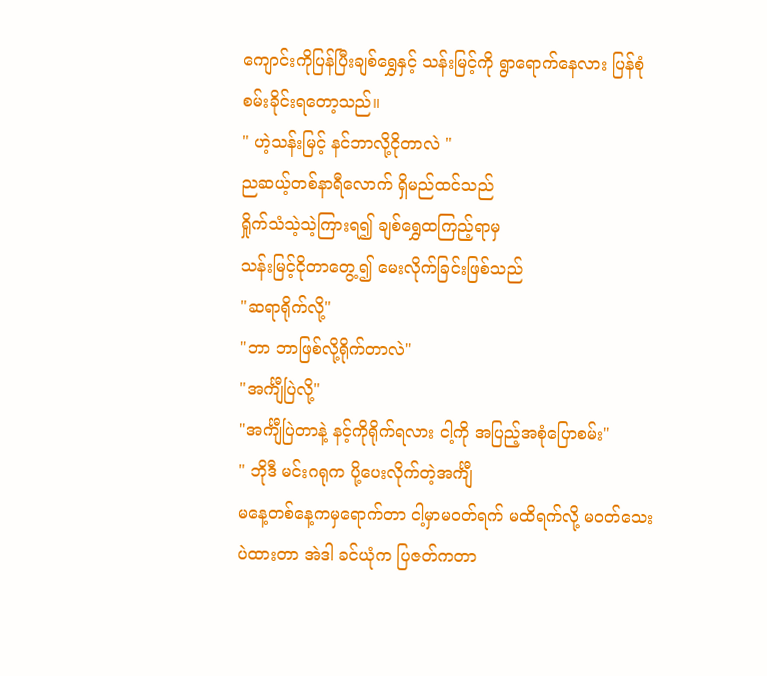ကျောင်းကိုပြန်ပြီးချစ်ရွှေနှင့် သန်းမြင့်ကို ရွာရောက်နေလား ပြန်စုံစမ်းခိုင်းရတော့သည်။
" ဟဲ့သန်းမြင့် နင်ဘာလို့ငိုတာလဲ "
ညဆယ့်တစ်နာရီလောက် ရှိမည်ထင်သည်
ရှိုက်သံသဲ့သဲ့ကြားရ၍ ချစ်ရွှေထကြည့်ရာမှ
သန်းမြင့်ငိုတာတွေ့၍ မေးလိုက်ခြင်းဖြစ်သည်
"ဆရာရိုက်လို့"
"ဘာ ဘာဖြစ်လို့ရိုက်တာလဲ"
"အင်္ကျီပြဲလို့"
"အင်္ကျီပြဲတာနဲ့ နင့်ကိုရိုက်ရလား ငါ့ကို အပြည့်အစုံပြောစမ်း"
" ဘိုဒီ မင်းဂရုက ပို့ပေးလိုက်တဲ့အင်္ကျီ
မနေ့တစ်နေ့ကမှရောက်တာ ငါ့မှာမဝတ်ရက် မထိရက်လို့ မဝတ်သေးပဲထားတာ အဲဒါ ခင်ယုံက ပြဇတ်ကတာ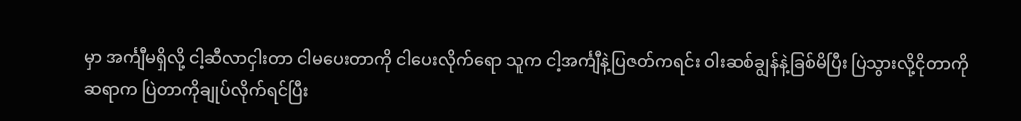မှာ အင်္ကျီမရှိလို့ ငါ့ဆီလာငှါးတာ ငါမပေးတာကို ငါပေးလိုက်ရော သူက ငါ့အင်္ကျီနဲ့ပြဇတ်ကရင်း ဝါးဆစ်ချွန်နဲ့ခြစ်မိပြီး ပြဲသွားလို့ငိုတာကို
ဆရာက ပြဲတာကိုချုပ်လိုက်ရင်ပြီး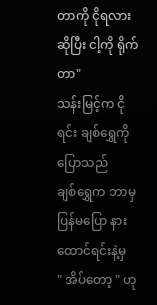တာကို ငိုရလားဆိုပြီး ငါ့ကို ရိုက်တာ"
သန်းမြင့်က ငိုရင်း ချစ်ရွှေကိုပြောသည်
ချစ်ရွှေက ဘာမှပြန်မပြော နားထောင်ရင်းနဲ့မှ
" အိပ်တော့ " ဟု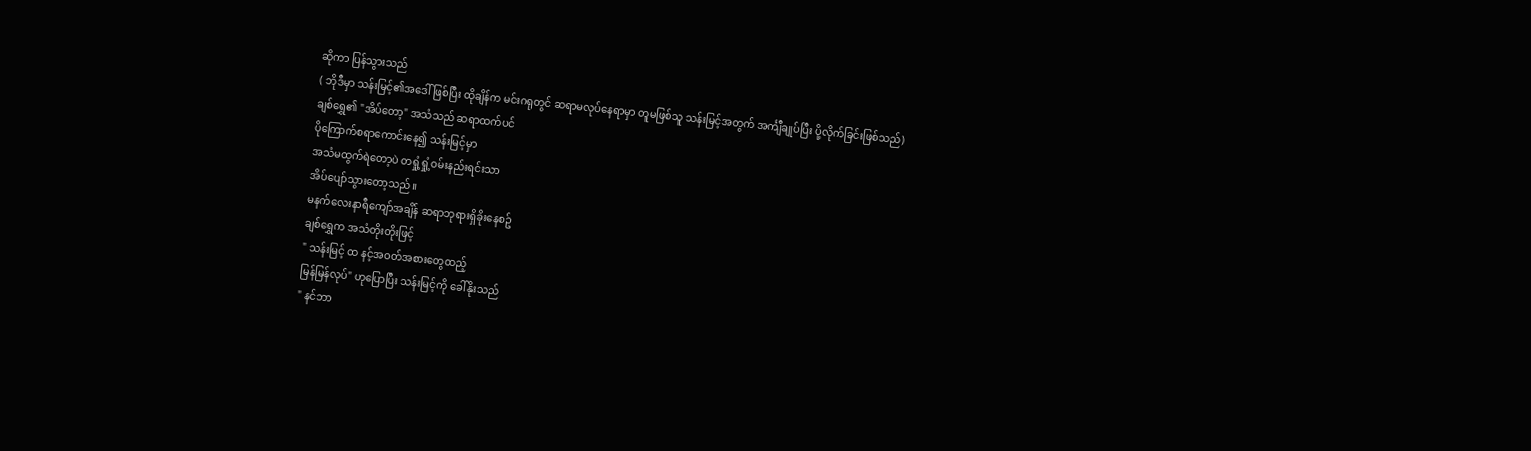ဆိုကာ ပြန်သွားသည်
( ဘိုဒီမှာ သန်းမြင့်၏အဒေါ်ဖြစ်ပြီး ထိုချိန်က မင်းဂရုတွင် ဆရာမလုပ်နေရာမှာ တူမဖြစ်သူ သန်းမြင့်အတွက် အင်္ကျီချုပ်ပြီး ပို့လိုက်ခြင်းဖြစ်သည်)
ချစ်ရွှေ၏ "အိပ်တော့" အသံသည် ဆရာထက်ပင်
ပိုကြောက်စရာကောင်းနေ၍ သန်းမြင့်မှာ
အသံမထွက်ရဲတော့ပဲ တရှုံ့ရှုံ့ဝမ်းနည်းရင်းသာ
အိပ်ပျော်သွားတော့သည်။
မနက်လေးနာရီကျော်အချိန် ဆရာဘုရားရှိခိုးနေစဥ်
ချစ်ရွှေက အသံတိုးတိုးဖြင့်
" သန်းမြင့် ထ နင့်အဝတ်အစားတွေထည့်
မြန်မြန်လုပ်" ဟုပြောပြီး သန်းမြင့်ကို ခေါ်နိုးသည်
" နင်ဘာ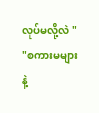လုပ်မလို့လဲ "
"စကားမများနဲ့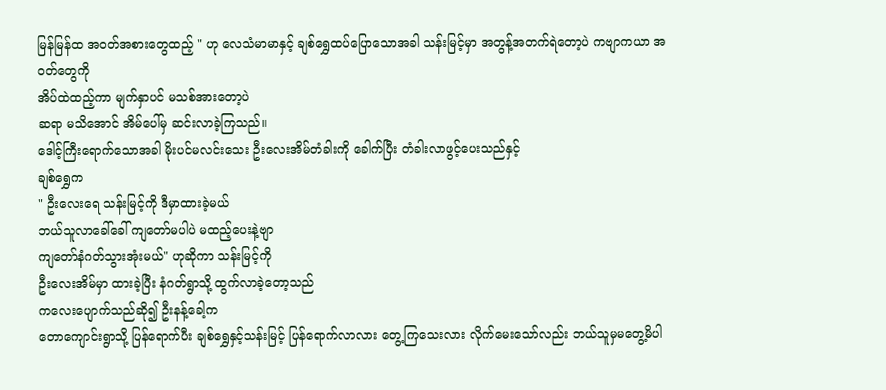မြန်မြန်ထ အဝတ်အစားတွေထည့် " ဟု လေသံမာမာနှင့် ချစ်ရွှေထပ်ပြောသောအခါ သန်းမြင့်မှာ အတွန့်အတက်ရဲတော့ပဲ ကဗျာကယာ အဝတ်တွေကို
အိပ်ထဲထည့်ကာ မျက်နှာပင် မသစ်အားတော့ပဲ
ဆရာ မသိအောင် အိမ်ပေါ်မှ ဆင်းလာခဲ့ကြသည်။
ဒေါင့်ကြီးရောက်သောအခါ မိုးပင်မလင်းသေး ဦးလေးအိမ်တံခါးကို ခေါက်ပြီး တံခါးလာဖွင့်ပေးသည်နှင့်
ချစ်ရွှေက
" ဦးလေးရေ သန်းမြင့်ကို ဒီမှာထားခဲ့မယ်
ဘယ်သူလာခေါ်ခေါ် ကျတော်မပါပဲ မထည့်ပေးနဲ့ဗျာ
ကျတော်နံဂတ်သွားအုံးမယ်" ဟုဆိုကာ သန်းမြင့်ကို
ဦးလေးအိမ်မှာ ထားခဲ့ပြီး နံဂတ်ရွာသို့ ထွက်လာခဲ့တော့သည်
ကလေးပျောက်သည်ဆို၍ ဦးနန့်ခေါ့က
တောကျောင်းရွာသို့ ပြန်ရောက်ပီး ချစ်ရွှေနှင့်သန်းမြင့် ပြန်ရောက်လာလား တွေ့ကြသေးလား လိုက်မေးသော်လည်း ဘယ်သူမှမတွေ့မိပါ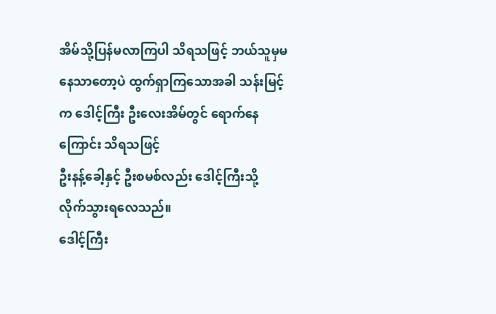အိမ်သို့ပြန်မလာကြပါ သိရသဖြင့် ဘယ်သူမှမနေသာတော့ပဲ ထွက်ရှာကြသောအခါ သန်းမြင့်က ဒေါင့်ကြီး ဦးလေးအိမ်တွင် ရောက်နေကြောင်း သိရသဖြင့်
ဦးနန့်ခေါ့နှင့် ဦးစမစ်လည်း ဒေါင့်ကြီးသို့
လိုက်သွားရလေသည်။
ဒေါင့်ကြီး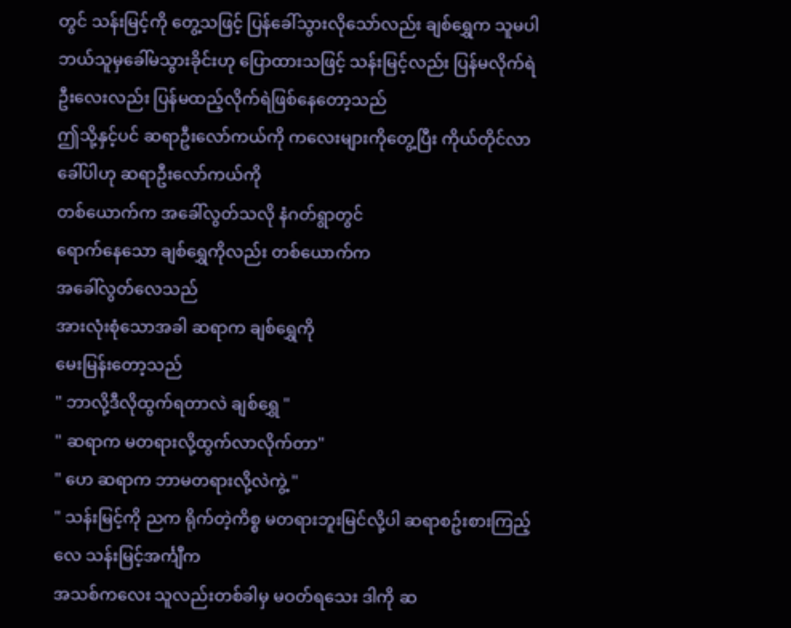တွင် သန်းမြင့်ကို တွေ့သဖြင့် ပြန်ခေါ်သွားလိုသော်လည်း ချစ်ရွှေက သူမပါ ဘယ်သူမှခေါ်မသွားခိုင်းဟု ပြောထားသဖြင့် သန်းမြင့်လည်း ပြန်မလိုက်ရဲ ဦးလေးလည်း ပြန်မထည့်လိုက်ရဲဖြစ်နေတော့သည်
ဤသို့နှင့်ပင် ဆရာဦးလော်ကယ်ကို ကလေးများကိုတွေ့ပြီး ကိုယ်တိုင်လာခေါ်ပါဟု ဆရာဦးလော်ကယ်ကို
တစ်ယောက်က အခေါ်လွတ်သလို နံဂတ်ရွာတွင်
ရောက်နေသော ချစ်ရွှေကိုလည်း တစ်ယောက်က
အခေါ်လွတ်လေသည်
အားလုံးစုံသောအခါ ဆရာက ချစ်ရွှေကို
မေးမြန်းတော့သည်
" ဘာလို့ဒီလိုထွက်ရတာလဲ ချစ်ရွှေ "
" ဆရာက မတရားလို့ထွက်လာလိုက်တာ"
" ဟေ ဆရာက ဘာမတရားလို့လဲကွဲ့ "
" သန်းမြင့်ကို ညက ရိုက်တဲ့ကိစ္စ မတရားဘူးမြင်လို့ပါ ဆရာစဥ်းစားကြည့်လေ သန်းမြင့်အင်္ကျီက
အသစ်ကလေး သူလည်းတစ်ခါမှ မဝတ်ရသေး ဒါကို ဆ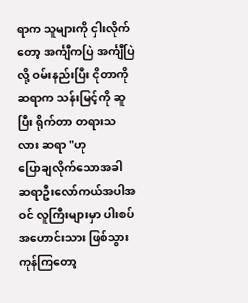ရာက သူများကို ငှါးလိုက်တော့ အင်္ကျီကပြဲ အင်္ကျီပြဲလို့ ဝမ်းနည်းပြီး ငိုတာကို ဆရာက သန်းမြင့်ကို ဆူပြီး ရိုက်တာ တရားသလား ဆရာ "ဟု
ပြောချလိုက်သောအခါ ဆရာဦးလော်ကယ်အပါအဝင် လူကြီးများမှာ ပါးစပ်အဟောင်းသား ဖြစ်သွားကုန်ကြတော့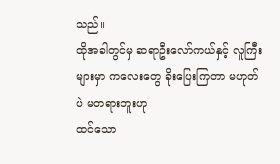သည်။
ထိုအခါတွင်မှ ဆရာဦးလော်ကယ်နှင့် လူကြီးများမှာ ကလေးတွေ ခိုးပြေးကြတာ မဟုတ်ပဲ မတရားဘူးဟု
ထင်သော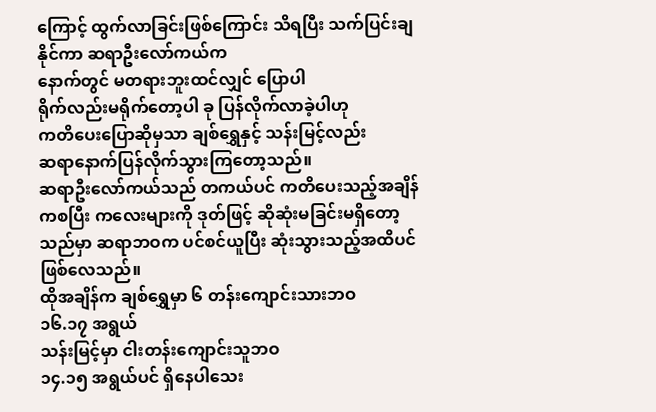ကြောင့် ထွက်လာခြင်းဖြစ်ကြောင်း သိရပြီး သက်ပြင်းချနိုင်ကာ ဆရာဦးလော်ကယ်က
နောက်တွင် မတရားဘူးထင်လျှင် ပြောပါ
ရိုက်လည်းမရိုက်တော့ပါ ခု ပြန်လိုက်လာခဲ့ပါဟု
ကတိပေးပြောဆိုမှသာ ချစ်ရွှေနှင့် သန်းမြင့်လည်း
ဆရာနောက်ပြန်လိုက်သွားကြတော့သည်။
ဆရာဦးလော်ကယ်သည် တကယ်ပင် ကတိပေးသည့်အချိန်ကစပြီး ကလေးများကို ဒုတ်ဖြင့် ဆိုဆုံးမခြင်းမရှိတော့သည်မှာ ဆရာဘဝက ပင်စင်ယူပြီး ဆုံးသွားသည့်အထိပင် ဖြစ်လေသည်။
ထိုအချိန်က ချစ်ရွှေမှာ ၆ တန်းကျောင်းသားဘဝ
၁၆.၁၇ အရွယ်
သန်းမြင့်မှာ ငါးတန်းကျောင်းသူဘဝ
၁၄.၁၅ အရွယ်ပင် ရှိနေပါသေး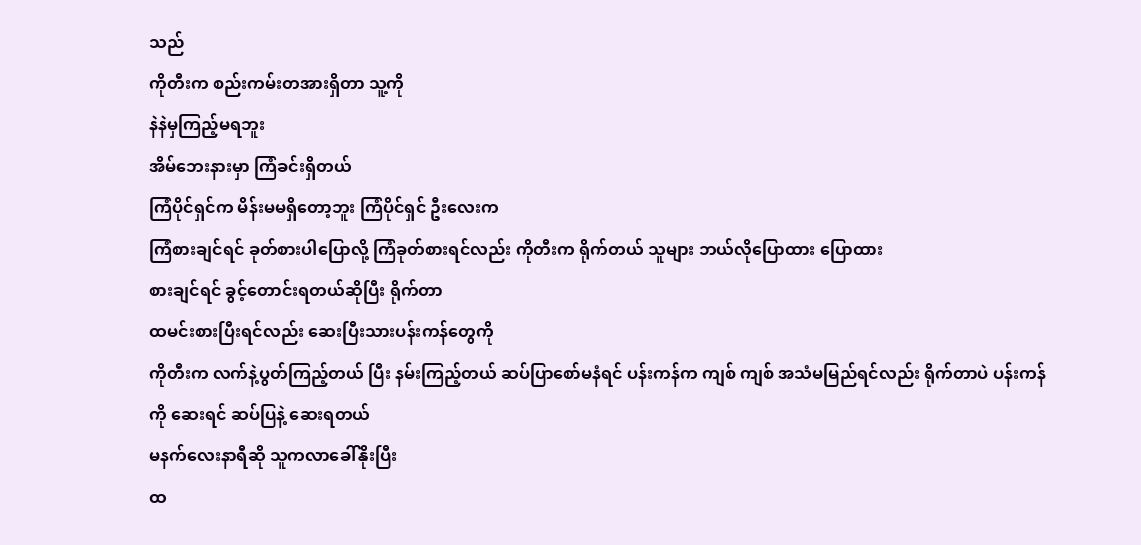သည်
ကိုတီးက စည်းကမ်းတအားရှိတာ သူ့ကို
နဲနဲမှကြည့်မရဘူး
အိမ်ဘေးနားမှာ ကြံခင်းရှိတယ်
ကြံပိုင်ရှင်က မိန်းမမရှိတော့ဘူး ကြံပိုင်ရှင် ဦးလေးက
ကြံစားချင်ရင် ခုတ်စားပါပြောလို့ ကြံခုတ်စားရင်လည်း ကိုတီးက ရိုက်တယ် သူများ ဘယ်လိုပြောထား ပြောထား
စားချင်ရင် ခွင့်တောင်းရတယ်ဆိုပြီး ရိုက်တာ
ထမင်းစားပြီးရင်လည်း ဆေးပြီးသားပန်းကန်တွေကို
ကိုတီးက လက်နဲ့ပွတ်ကြည့်တယ် ပြီး နမ်းကြည့်တယ် ဆပ်ပြာစော်မနံရင် ပန်းကန်က ကျစ် ကျစ် အသံမမြည်ရင်လည်း ရိုက်တာပဲ ပန်းကန်ကို ဆေးရင် ဆပ်ပြနဲ့ ဆေးရတယ်
မနက်လေးနာရီဆို သူကလာခေါ်နိုးပြီး
ထ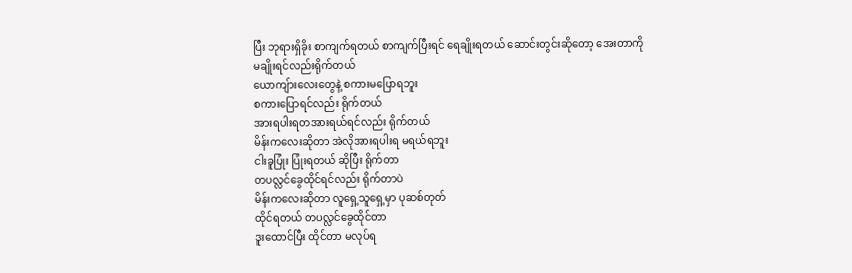ပြီး ဘုရားရှိခိုး စာကျက်ရတယ် စာကျက်ပြီးရင် ရေချိုးရတယ် ဆောင်းတွင်းဆိုတော့ အေးတာကို
မချိုးရင်လည်းရိုက်တယ်
ယောကျ်ားလေးတွေနဲ့ စကားမပြောရဘူး
စကားပြောရင်လည်း ရိုက်တယ်
အားရပါးရတအားရယ်ရင်လည်း ရိုက်တယ်
မိန်းကလေးဆိုတာ အဲလိုအားရပါးရ မရယ်ရဘူး
ငါးခူပြုံး ပြုံးရတယ် ဆိုပြီး ရိုက်တာ
တပလ္လင်ခွေထိုင်ရင်လည်း ရိုက်တာပဲ
မိန်းကလေးဆိုတာ လူရှေ့သူရှေ့မှာ ပုဆစ်တုတ်
ထိုင်ရတယ် တပလ္လင်ခွေထိုင်တာ
ဒူးထောင်ပြီး ထိုင်တာ မလုပ်ရ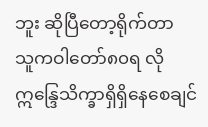ဘူး ဆိုပြီတော့ရိုက်တာ
သူကဝါတော်၈၀ရ လို ဣန္ဒြေသိက္ခာရှိရှိနေစေချင်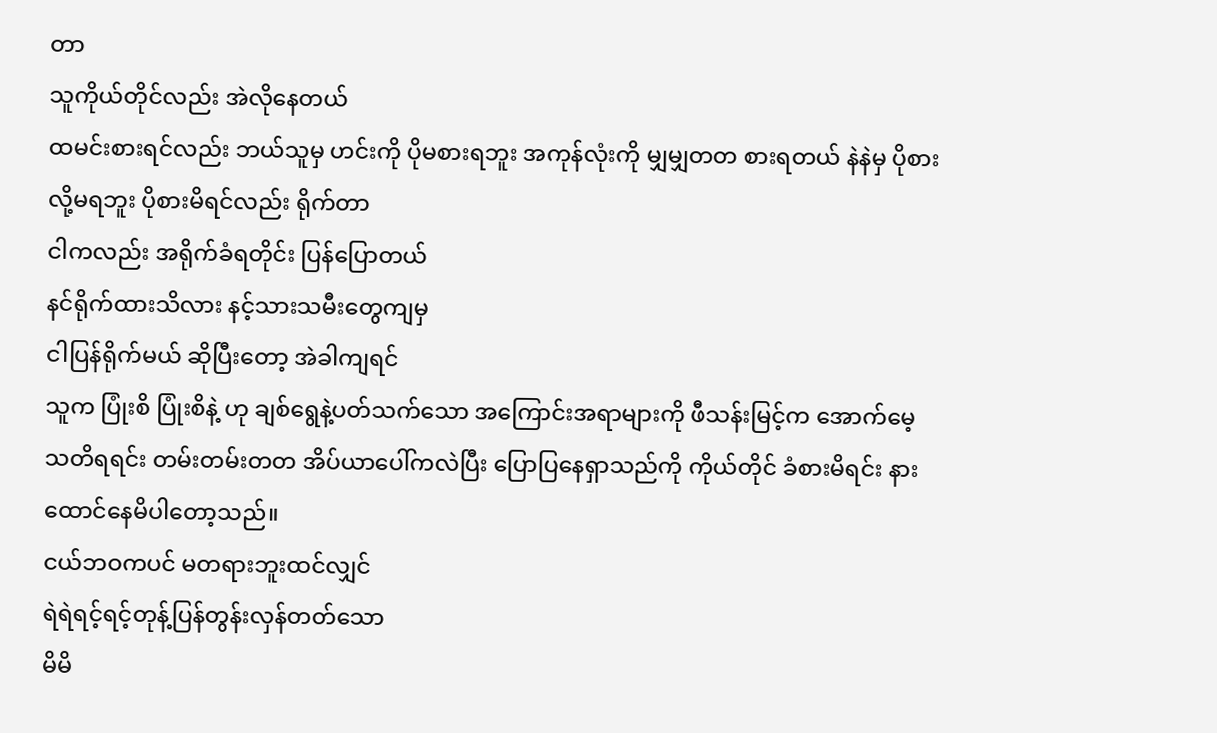တာ
သူကိုယ်တိုင်လည်း အဲလိုနေတယ်
ထမင်းစားရင်လည်း ဘယ်သူမှ ဟင်းကို ပိုမစားရဘူး အကုန်လုံးကို မျှမျှတတ စားရတယ် နဲနဲမှ ပိုစားလို့မရဘူး ပိုစားမိရင်လည်း ရိုက်တာ
ငါကလည်း အရိုက်ခံရတိုင်း ပြန်ပြောတယ်
နင်ရိုက်ထားသိလား နင့်သားသမီးတွေကျမှ
ငါပြန်ရိုက်မယ် ဆိုပြီးတော့ အဲခါကျရင်
သူက ပြုံးစိ ပြုံးစိနဲ့ ဟု ချစ်ရွေနဲ့ပတ်သက်သော အကြောင်းအရာများကို ဖီသန်းမြင့်က အောက်မေ့သတိရရင်း တမ်းတမ်းတတ အိပ်ယာပေါ်ကလဲပြီး ပြောပြနေရှာသည်ကို ကိုယ်တိုင် ခံစားမိရင်း နားထောင်နေမိပါတော့သည်။
ငယ်ဘဝကပင် မတရားဘူးထင်လျှင်
ရဲရဲရင့်ရင့်တုန့်ပြန်တွန်းလှန်တတ်သော
မိမိ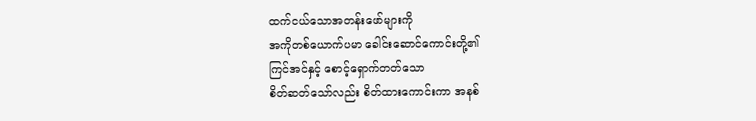ထက်ငယ်သောအတန်းဖော်များကို
အကိုတစ်ယောက်ပမာ ခေါင်းဆောင်ကောင်းတို့၏
ကြင်အင်နှင့် စောင့်ရှောက်တတ်သော
စိတ်ဆတ်သော်လည်း စိတ်ထားကောင်းကာ အနစ်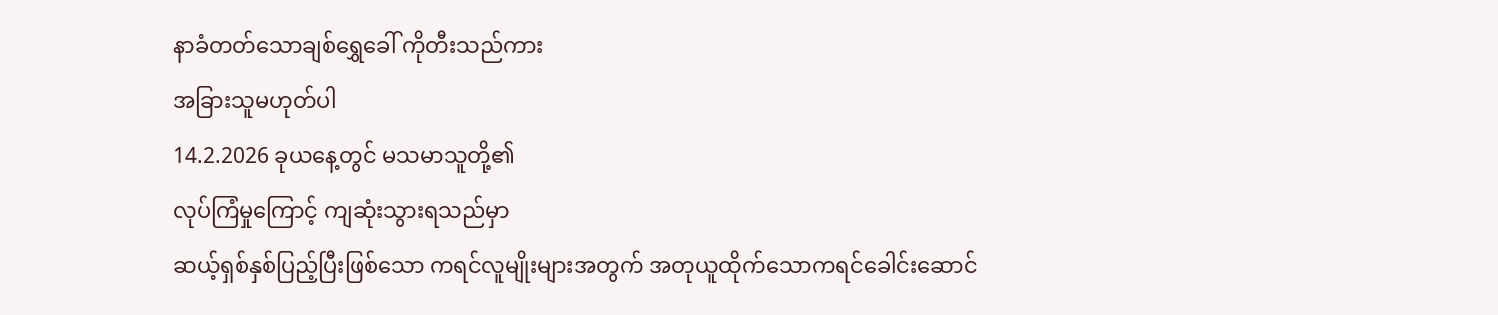နာခံတတ်သောချစ်ရွှေခေါ် ကိုတီးသည်ကား
အခြားသူမဟုတ်ပါ
14.2.2026 ခုယနေ့တွင် မသမာသူတို့၏
လုပ်ကြံမှုကြောင့် ကျဆုံးသွားရသည်မှာ
ဆယ့်ရှစ်နှစ်ပြည့်ပြီးဖြစ်သော ကရင်လူမျိုးများအတွက် အတုယူထိုက်သောကရင်ခေါင်းဆောင်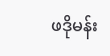ဖဒိုမန်း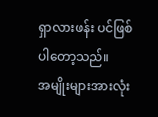ရှာလားဖန်း ပင်ဖြစ်ပါတော့သည်။
အမျိုးများအားလုံး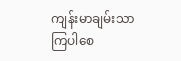ကျန်းမာချမ်းသာကြပါစေ